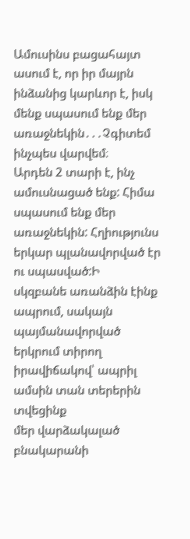Ամուսինս բացահայտ ասում է, որ իր մայրն ինձանից կարևոր է, իսկ մենք սպասում ենք մեր առաջնեկին․․․Չգիտեմ ինչպես վարվեմ։
Արդեն 2 տարի է, ինչ ամուսնացած ենք: Հիմա սպասում ենք մեր առաջնեկին: Հղիությունս երկար պլանավորված էր ու սպասված:Ի
սկզբանե առանձին էինք ապրում, սակայն պայմանավորված երկրում տիրող իրավիճակով՝ ապրիլ ամսին տան տերերին տվեցինք
մեր վարձակալած բնակարանի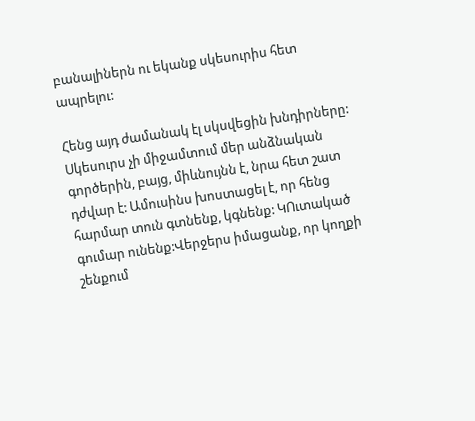բանալիներն ու եկանք սկեսուրիս հետ ապրելու:

Հենց այդ ժամանակ էլ սկսվեցին խնդիրները: Սկեսուրս չի միջամտում մեր անձնական գործերին, բայց, միևնույնն է, նրա հետ շատ
դժվար է: Ամուսինս խոստացել է, որ հենց հարմար տուն գտնենք, կգնենք: ԿՈւտակած գումար ունենք:Վերջերս իմացանք, որ կողքի
շենքում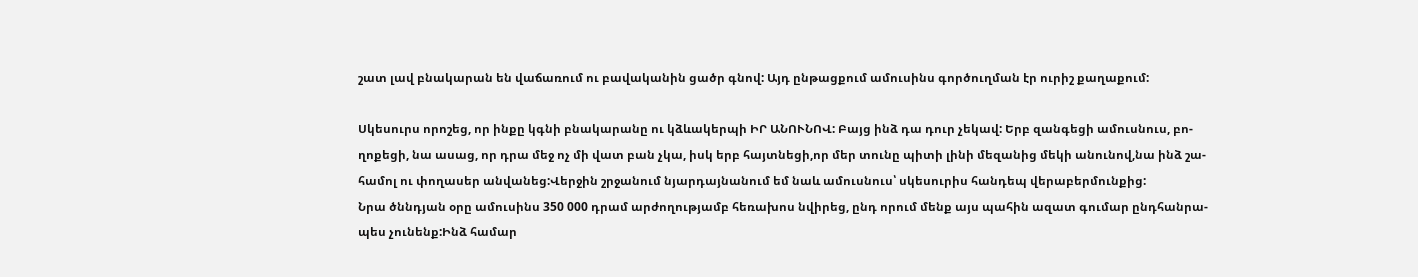շատ լավ բնակարան են վաճառում ու բավականին ցածր գնով: Այդ ընթացքում ամուսինս գործուղման էր ուրիշ քաղաքում:

Սկեսուրս որոշեց, որ ինքը կգնի բնակարանը ու կձևակերպի ԻՐ ԱՆՈՒՆՈՎ: Բայց ինձ դա դուր չեկավ: Երբ զանգեցի ամուսնուս, բո-
ղոքեցի, նա ասաց, որ դրա մեջ ոչ մի վատ բան չկա, իսկ երբ հայտնեցի,որ մեր տունը պիտի լինի մեզանից մեկի անունով,նա ինձ շա-
համոլ ու փողասեր անվանեց:Վերջին շրջանում նյարդայնանում եմ նաև ամուսնուս՝ սկեսուրիս հանդեպ վերաբերմունքից:
Նրա ծննդյան օրը ամուսինս 350 000 դրամ արժողությամբ հեռախոս նվիրեց, ընդ որում մենք այս պահին ազատ գումար ընդհանրա-
պես չունենք:Ինձ համար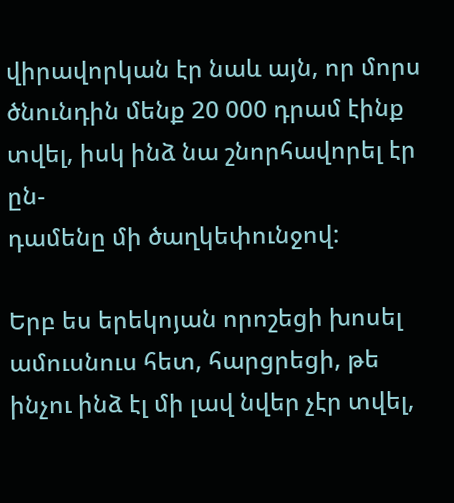վիրավորկան էր նաև այն, որ մորս ծնունդին մենք 20 000 դրամ էինք տվել, իսկ ինձ նա շնորհավորել էր ըն-
դամենը մի ծաղկեփունջով:

Երբ ես երեկոյան որոշեցի խոսել ամուսնուս հետ, հարցրեցի, թե ինչու ինձ էլ մի լավ նվեր չէր տվել,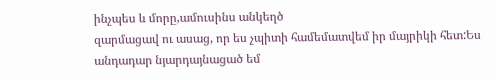ինչպես և մորը,ամուսինս անկեղծ
զարմացավ ու ասաց, որ ես չպիտի համեմատվեմ իր մայրիկի հետ:Ես անդադար նյարդայնացած եմ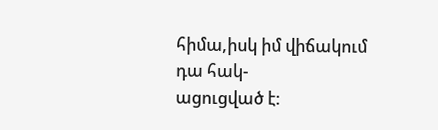հիմա,իսկ իմ վիճակում դա հակ-
ացուցված է: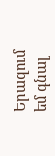Երազում եմ գնալ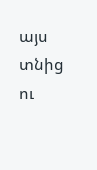այս տնից ու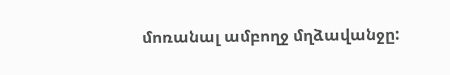մոռանալ ամբողջ մղձավանջը: